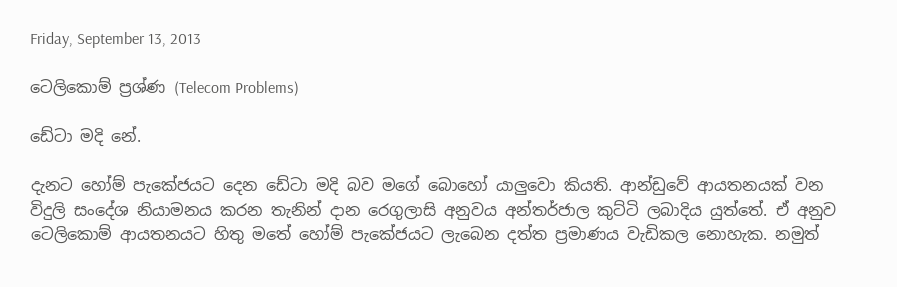Friday, September 13, 2013

ටෙලිකොම් ප්‍රශ්ණ (Telecom Problems)

ඩේටා මදි නේ.

දැනට හෝම් පැකේජයට දෙන ඩේටා මදි බව මගේ බොහෝ යාලුවො කියති. ආන්ඩුවේ ආයතනයක් වන විදුලි සංදේශ නියාමනය කරන තැනින් දාන රෙගුලාසි අනුවය අන්තර්ජාල කුට්ටි ලබාදිය යුත්තේ. ඒ අනුව ටෙලිකොම් ආයතනයට හිතු මතේ හෝම් පැකේජයට ලැබෙන දත්ත ප්‍රමාණය වැඩිකල නොහැක. නමුත්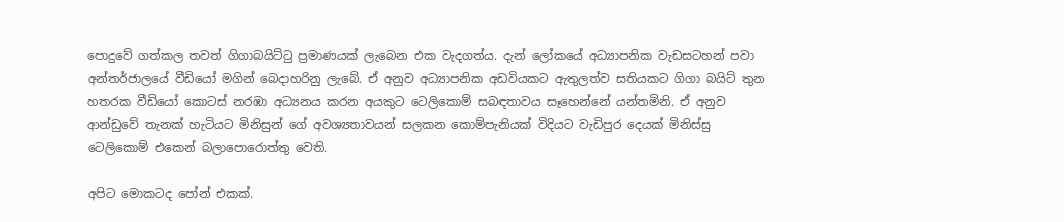පොදුවේ ගත්කල තවත් ගිගාබයිට්ටු ප්‍රමාණයක් ලැබෙන එක වැදගත්ය. දැන් ලෝකයේ අධ්‍යාපනික වැඩසටහන් පවා අන්තර්ජාලයේ වීඩියෝ මගින් බෙදාහරිනු ලැබේ. ඒ අනුව අධ්‍යාපනික අඩවියකට ඇතුලත්ව සතියකට ගිගා බයිට් තුන හතරක වීඩියෝ කොටස් නරඹා අධ්‍යනය කරන අයකුට ටෙලිකොම් සබඳතාවය සෑහෙන්නේ යන්තමිනි. ඒ අනුව ආන්ඩුවේ තැනක් හැටියට මිනිසුන් ගේ අවශ්‍යතාවයන් සලකන කොම්පැනියක් විදියට වැඩිපුර දෙයක් මිනිස්සු ටෙලිකොම් එකෙන් බලාපොරොත්තු වෙති.

අපිට මොකටද පෝන් එකක්.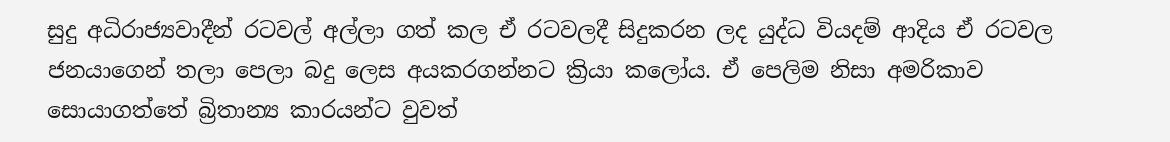සුදු අධිරාජ්‍යවාදීන් රටවල් අල්ලා ගත් කල ඒ රටවලදී සිදුකරන ලද යුද්ධ වියදම් ආදිය ඒ රටවල ජනයාගෙන් තලා පෙලා බදු ලෙස අයකරගන්නට ක්‍රියා කලෝය. ඒ පෙලිම නිසා අමරිකාව සොයාගත්තේ බ්‍රිතාන්‍ය කාරයන්ට වුවත්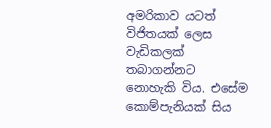අමරිකාව යටත් විජිතයක් ලෙස වැඩිකලක් තබාගන්නට  නොහැකි විය. එසේම කොම්පැනියක් සිය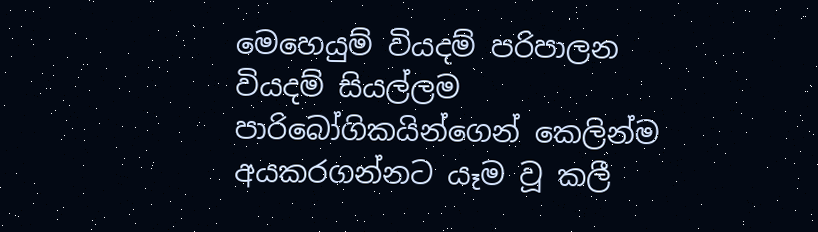මෙහෙයුම් වියදම් පරිපාලන වියදම් සියල්ලම පාරිබෝගිකයින්ගෙන් කෙලින්ම අයකරගන්නට යෑම වූ කලී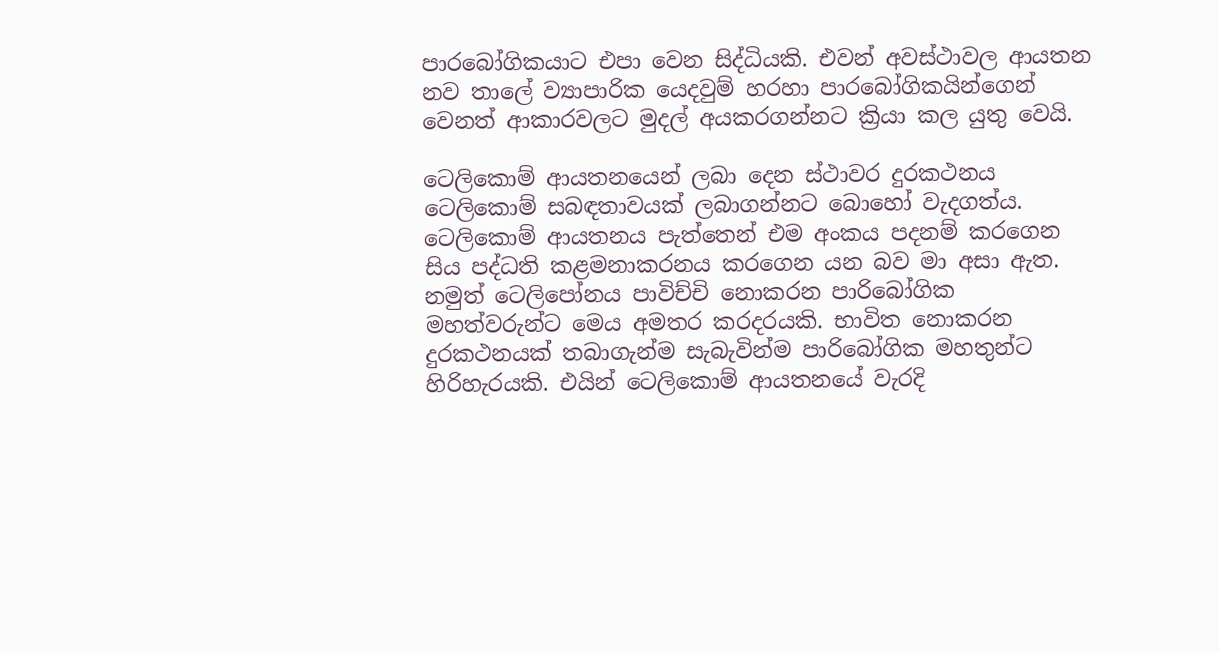පාරබෝගිකයාට එපා වෙන සිද්ධියකි. එවන් අවස්ථාවල ආයතන නව තාලේ ව්‍යාපාරික යෙදවුම් හරහා පාරබෝගිකයින්ගෙන් වෙනත් ආකාරවලට මුදල් අයකරගන්නට ක්‍රියා කල යුතු වෙයි.

ටෙලිකොම් ආයතනයෙන් ලබා දෙන ස්ථාවර දුරකථනය ටෙලිකොම් සබඳතාවයක් ලබාගන්නට බොහෝ වැදගත්ය. ටෙලිකොම් ආයතනය පැත්තෙන් එම අංකය පදනම් කරගෙන සිය පද්ධති කළමනාකරනය කරගෙන යන බව මා අසා ඇත. නමුත් ටෙලිපෝනය පාවිච්චි නොකරන පාරිබෝගික මහත්වරුන්ට මෙය අමතර කරදරයකි. භාවිත නොකරන දුරකථනයක් තබාගැන්ම සැබැවින්ම පාරිබෝගික මහතුන්ට හිරිහැරයකි. එයින් ටෙලිකොම් ආයතනයේ වැරදි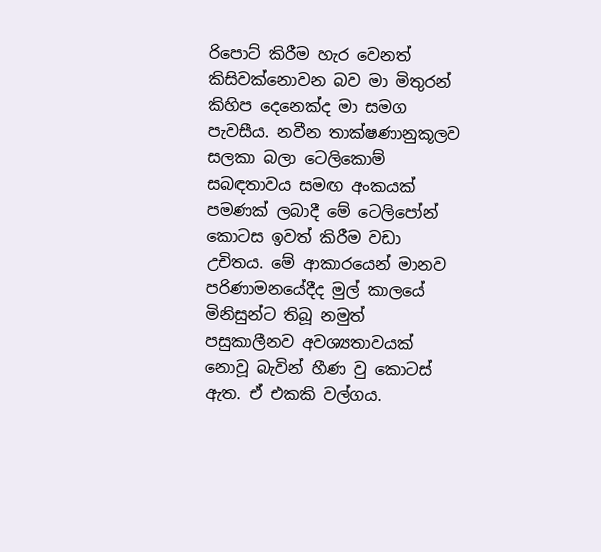රිපොට් කිරීම හැර වෙනත් කිසිවක්නොවන බව මා මිතුරන් කිහිප දෙනෙක්ද මා සමග පැවසීය. නවීන තාක්ෂණානුකූලව සලකා බලා ටෙලිකොම් සබඳතාවය සමඟ අංකයක් පමණක් ලබාදී මේ ටෙලිපෝන් කොටස ඉවත් කිරීම වඩා උචිතය. මේ ආකාරයෙන් මානව පරිණාමනයේදීද මුල් කාලයේ මිනිසුන්ට තිබූ නමුත් පසුකාලීනව අවශ්‍යතාවයක් නොවූ බැවින් හීණ වු කොටස් ඇත. ඒ එකකි වල්ගය.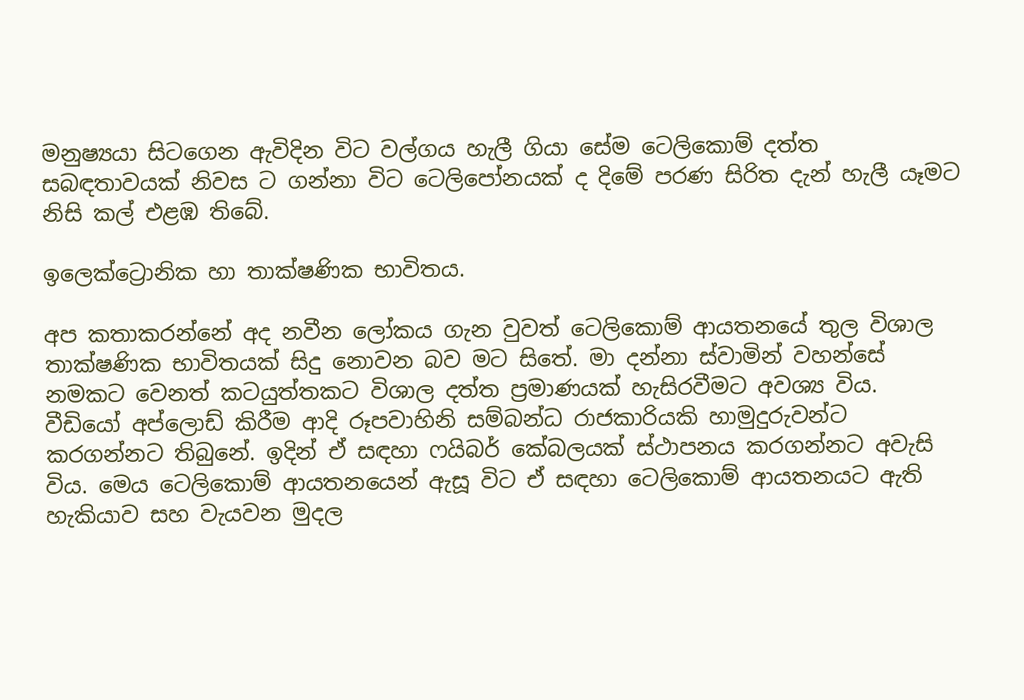මනුෂ්‍යයා සිටගෙන ඇවිදින විට වල්ගය හැලී ගියා සේම ටෙලිකොම් දත්ත සබඳතාවයක් නිවස ට ගන්නා විට ටෙලිපෝනයක් ද දිමේ පරණ සිරිත දැන් හැලී යෑමට නිසි කල් එළඹ තිබේ.

ඉලෙක්ට්‍රොනික හා තාක්ෂණික භාවිතය.

අප කතාකරන්නේ අද නවීන ලෝකය ගැන වුවත් ටෙලිකොම් ආයතනයේ තුල විශාල තාක්ෂණික භාවිතයක් සිදු නොවන බව මට සිතේ. මා දන්නා ස්වාමින් වහන්සේ නමකට වෙනත් කටයුත්තකට විශාල දත්ත ප්‍රමාණයක් හැසිරවීමට අවශ්‍ය විය. වීඩියෝ අප්ලොඩ් කිරීම ආදි රූපවාහිනි සම්බන්ධ රාජකාරියකි හාමුදුරුවන්ට කරගන්නට තිබුනේ. ඉදින් ඒ සඳහා ෆයිබර් කේබලයක් ස්ථාපනය කරගන්නට අවැසි විය. මෙය ටෙලිකොම් ආයතනයෙන් ඇසූ විට ඒ සඳහා ටෙලිකොම් ආයතනයට ඇති හැකියාව සහ වැයවන මුදල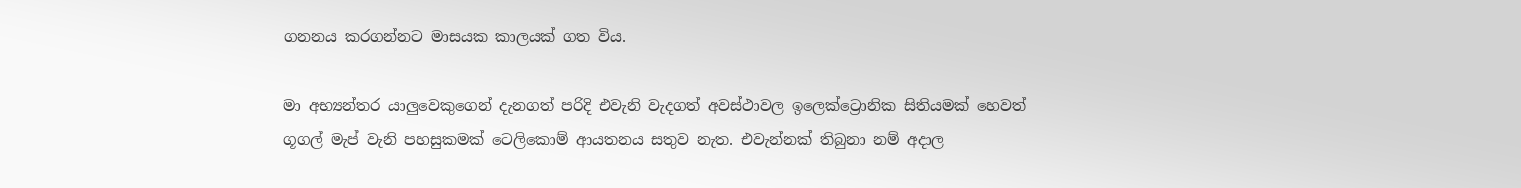ගනනය කරගන්නට මාසයක කාලයක් ගත විය.

මා අභ්‍යන්තර යාලුවෙකුගෙන් දැනගත් පරිදි එවැනි වැදගත් අවස්ථාවල ඉලෙක්ට්‍රොනික සිතියමක් හෙවත් ගූගල් මැප් වැනි පහසුකමක් ටෙලිකොම් ආයතනය සතුව නැත. එවැන්නක් තිබුනා නම් අදාල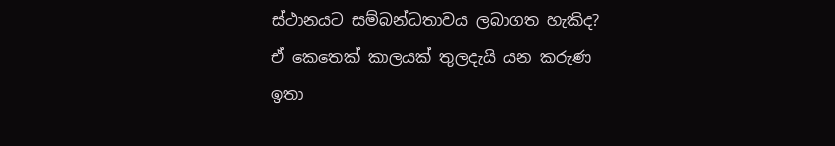ස්ථානයට සම්බන්ධතාවය ලබාගත හැකිද? ඒ කෙතෙක් කාලයක් තුලදැයි යන කරුණ ඉතා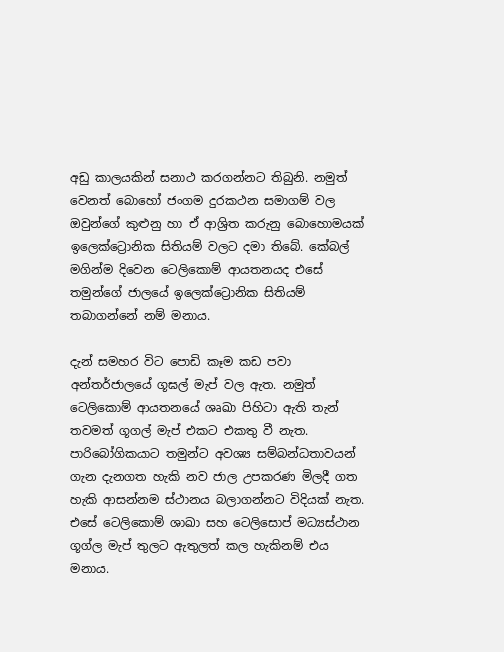අඩු කාලයකින් සනාථ කරගන්නට තිබුනි. නමුත් වෙනත් බොහෝ ජංගම දුරකථන සමාගම් වල ඔවුන්ගේ කුළුනු හා ඒ ආශ්‍රිත කරුනු බොහොමයක් ඉලෙක්ට්‍රොනික සිතියම් වලට දමා තිබේ. කේබල් මගින්ම දිවෙන ටෙලිකොම් ආයතනයද එසේ තමුන්ගේ ජාලයේ ඉලෙක්ට්‍රොනික සිතියම් තබාගන්නේ නම් මනාය.

දැන් සමහර විට පොඩි කෑම කඩ පවා අන්තර්ජාලයේ ගූඝල් මැප් වල ඇත. නමුත් ටෙලිකොම් ආයතනයේ ශෘඛා පිහිටා ඇති තැන් තවමත් ගූගල් මැප් එකට එකතු වී නැත. පාරිබෝගිකයාට තමුන්ට අවශ්‍ය සම්බන්ධතාවයන් ගැන දැනගත හැකි නව ජාල උපකරණ මිලදී ගත හැකි ආසන්නම ස්ථානය බලාගන්නට විදියක් නැත. එසේ ටෙලිකොම් ශාඛා සහ ටෙලිසොප් මධ්‍යස්ථාන ගූග්ල මැප් තුලට ඇතුලත් කල හැකිනම් එය මනාය.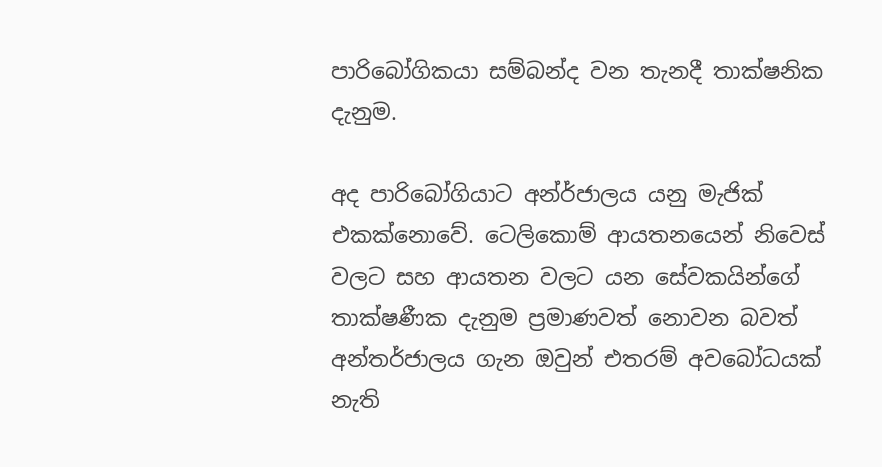පාරිබෝගිකයා සම්බන්ද වන තැනදී තාක්ෂනික දැනුම.

අද පාරිබෝගියාට අන්ර්ජාලය යනු මැජික් එකක්නොවේ. ටෙලිකොම් ආයතනයෙන් නිවෙස් වලට සහ ආයතන වලට යන සේවකයින්ගේ තාක්ෂණීක දැනුම ප්‍රමාණවත් නොවන බවත් අන්තර්ජාලය ගැන ඔවුන් එතරම් අවබෝධයක් නැති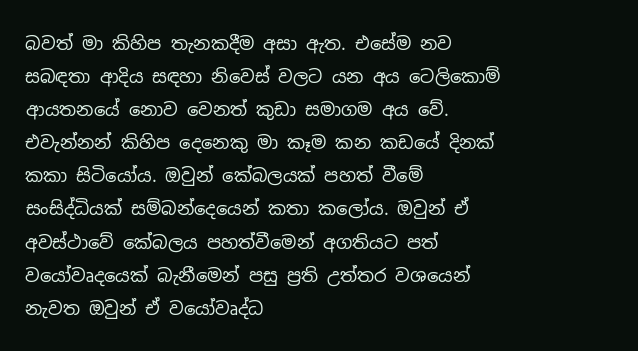බවත් මා කිහිප තැනකදීම අසා ඇත. එසේම නව සබඳතා ආදිය සඳහා නිවෙස් වලට යන අය ටෙලිකොම් ආයතනයේ නොව වෙනත් කුඩා සමාගම අය වේ. එවැන්නන් කිහිප දෙනෙකු මා කෑම කන කඩයේ දිනක් කකා සිටියෝය. ඔවුන් කේබලයක් පහත් වීමේ සංසිද්ධියක් සම්බන්දෙයෙන් කතා කලෝය. ඔවුන් ඒ අවස්ථාවේ කේබලය පහත්වීමෙන් අගතියට පත් වයෝවෘදයෙක් බැනීමෙන් පසු ප්‍රති උත්තර වශයෙන් නැවත ඔවුන් ඒ වයෝවෘද්ධ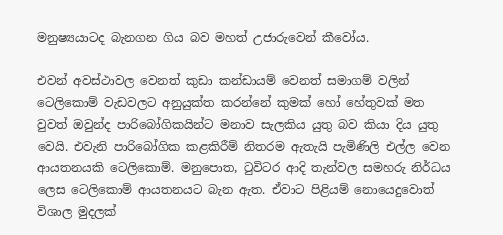මනුෂ්‍යයාටද බැනගන ගිය බව මහත් උජාරුවෙන් කීවෝය.

එවන් අවස්ථාවල වෙනත් කුඩා කන්ඩායම් වෙනත් සමාගම් වලින් ටෙලිකොම් වැඩවලට අනුයුක්ත කරන්නේ කුමක් හෝ හේතුවක් මත වුවත් ඔවුන්ද පාරිබෝගිකයින්ට මනාව සැලකිය යුතු බව කියා දිය යුතු වෙයි. එවැනි පාරිබෝගික කළකිරීම් නිතරම ඇතැයි පැමිණිලි එල්ල වෙන ආයතනයකි ටෙලිකොම්. මනුපොත, ටුවිටර ආදි තැන්වල සමහරු නිර්ධය ලෙස ටෙලිකොම් ආයතනයට බැන ඇත. ඒවාට පිළියම් නොයෙදුවොත් විශාල මුදලක්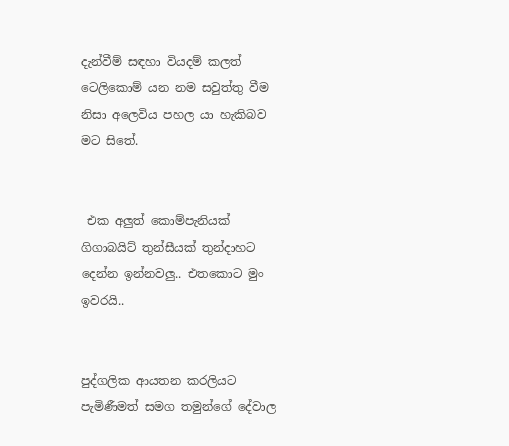දැන්වීම් සඳහා වියදම් කලත් ටෙලිකොම් යන නම සවුත්තු වීම නිසා අලෙවිය පහල යා හැකිබව මට සිතේ.


 එක අලුත් කොම්පැනියක් ගිගාබයිට් තුන්සීයක් තුන්දාහට දෙන්න ඉන්නවලු.. එතකොට මුං ඉවරයි..


පුද්ගලික ආයතන කරලියට පැමිණීමත් සමග තමුන්ගේ දේවාල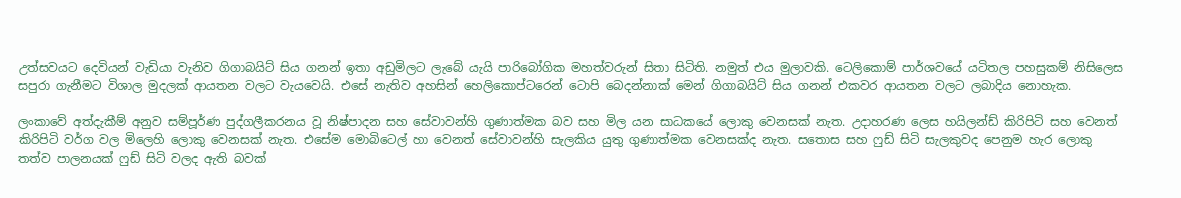උත්සවයට දෙවියන් වැඩියා වැනිව ගිගාබයිට් සිය ගනන් ඉතා අඩුමිලට ලැබේ යැයි පාරිබෝගික මහත්වරුන් සිතා සිටිති. නමුත් එය මුලාවකි. ටෙලිකොම් පාර්ශවයේ යටිතල පහසුකම් නිසිලෙස සපුරා ගැනීමට විශාල මුදලක් ආයතන වලට වැයවෙයි. එසේ නැතිව අහසින් හෙලිකොප්ටරෙන් ටොපි බෙදන්නාක් මෙන් ගිගාබයිට් සිය ගනන් එකවර ආයතන වලට ලබාදිය නොහැක.

ලංකාවේ අත්දැකීම් අනුව සම්පූර්ණ පුද්ගලීකරනය වූ නිෂ්පාදන සහ සේවාවන්හි ගුණාත්මක බව සහ මිල යන සාධකයේ ලොකු වෙනසක් නැත. උදාහරණ ලෙස හයිලන්ඩ් කිරිපිටි සහ වෙනත් කිරිපිටි වර්ග වල මිලෙහි ලොකු වෙනසක් නැත. එසේම මොබිටෙල් හා වෙනත් සේවාවන්හි සැලකිය යුතු ගුණාත්මක වෙනසක්ද නැත. සතොස සහ ෆුඩ් සිටි සැලකුවද පෙනුම හැර ලොකු තත්ව පාලනයක් ෆුඩ් සිටි වලද ඇති බවක්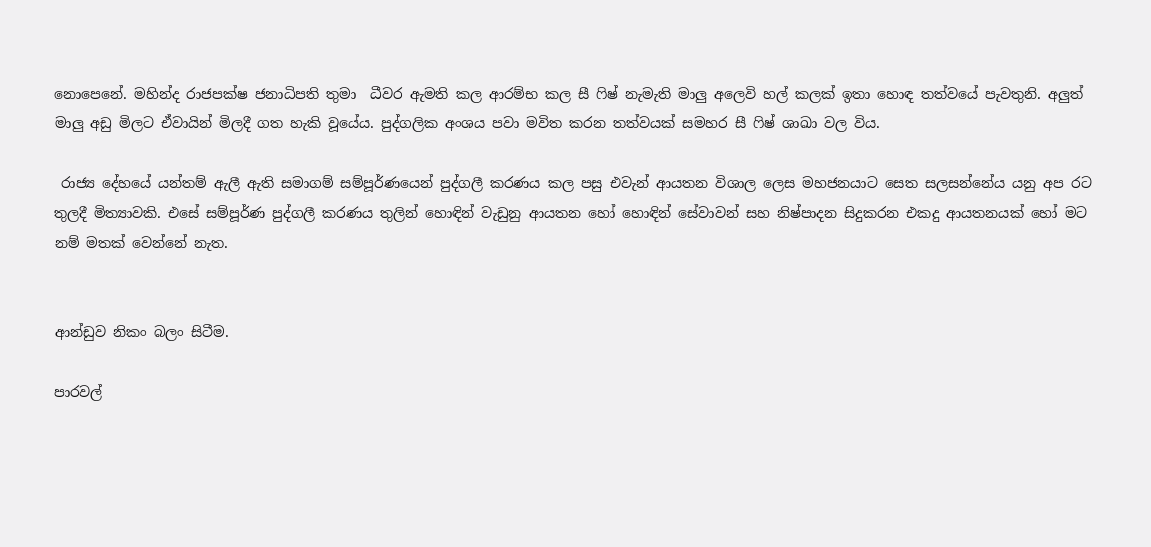නොපෙනේ. මහින්ද රාජපක්ෂ ජනාධිපති තුමා  ධීවර ඇමති කල ආරම්භ කල සී ෆිෂ් නැමැති මාලු අලෙවි හල් කලක් ඉතා හොඳ තත්වයේ පැවතුනි. අලුත් මාලු අඩු මිලට ඒවායින් මිලදී ගත හැකි වූයේය. පුද්ගලික අංශය පවා මවිත කරන තත්වයක් සමහර සී ෆිෂ් ශාඛා වල විය.

 රාජ්‍ය දේහයේ යන්තම් ඇලී ඇති සමාගම් සම්පූර්ණයෙන් පුද්ගලී කරණය කල පසු එවැන් ආයතන විශාල ලෙස මහජනයාට සෙත සලසන්නේය යනු අප රට තුලදී මිත්‍යාවකි. එසේ සම්පූර්ණ පුද්ගලී කරණය තුලින් හොඳින් වැඩුනු ආයතන හෝ හොඳින් සේවාවන් සහ නිෂ්පාදන සිදුකරන එකදු ආයතනයක් හෝ මට නම් මතක් වෙන්නේ නැත.


ආන්ඩුව නිකං බලං සිටීම.

පාරවල්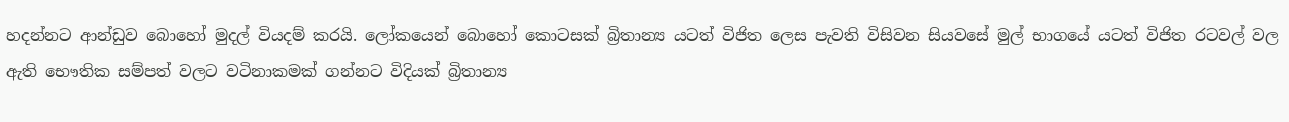හදන්නට ආන්ඩුව බොහෝ මුදල් වියදම් කරයි. ලෝකයෙන් බොහෝ කොටසක් බ්‍රිතාන්‍ය යටත් විජිත ලෙස පැවති විසිවන සියවසේ මුල් භාගයේ යටත් විජිත රටවල් වල ඇති භෞතික සම්පත් වලට වටිනාකමක් ගන්නට විදියක් බ්‍රිතාන්‍ය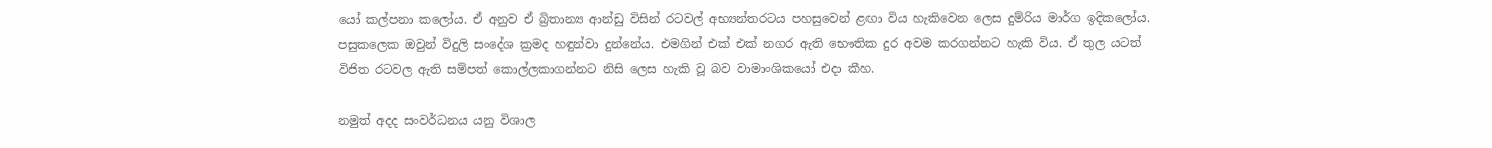යෝ කල්පනා කලෝය. ඒ අනුව ඒ බ්‍රිතාන්‍ය ආන්ඩු විසින් රටවල් අභ්‍යන්තරටය පහසුවෙන් ළඟා විය හැකිවෙන ලෙස දුම්රිය මාර්ග ඉදිකලෝය. පසුකලෙක ඔවුන් විදුලි සංදේශ ක්‍රමද හඳුන්වා දුන්නේය. එමගින් එක් එක් නගර ඇති භෞතික දුර අවම කරගන්නට හැකි විය. ඒ තුල යටත් විජිත රටවල ඇති සම්පත් කොල්ලකාගන්නට නිසි ලෙස හැකි වූ බව වාමාංශිකයෝ එදා කීහ.

නමුත් අදද සංවර්ධනය යනු විශාල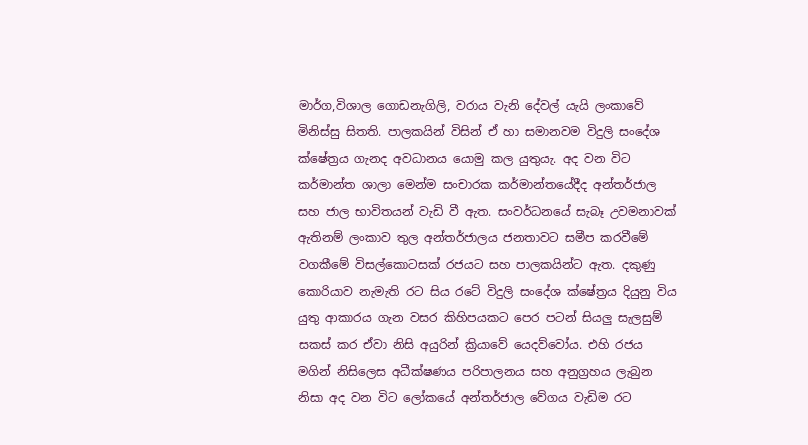මාර්ග,විශාල ගොඩනැගිලි, වරාය වැනි දේවල් යැයි ලංකාවේ මිනිස්සු සිතති. පාලකයින් විසින් ඒ හා සමානවම විදුලි සංදේශ ක්ෂේත්‍රය ගැනද අවධානය යොමු කල යුතුයැ. අද වන විට කර්මාන්ත ශාලා මෙන්ම සංචාරක කර්මාන්තයේදීද අන්තර්ජාල සහ ජාල භාවිතයන් වැඩි වී ඇත. සංවර්ධනයේ සැබෑ උවමනාවක් ඇතිනම් ලංකාව තුල අන්තර්ජාලය ජනතාවට සමීප කරවීමේ වගකීමේ විසල්කොටසක් රජයට සහ පාලකයින්ට ඇත. දකුණු කොරියාව නැමැති රට සිය රටේ විදුලි සංදේශ ක්ෂේත්‍රය දියුනු විය යුතු ආකාරය ගැන වසර කිහිපයකට පෙර පටන් සියලු සැලසුම් සකස් කර ඒවා නිසි අයුරින් ක්‍රියාවේ යෙදව්වෝය. එහි රජය මගින් නිසිලෙස අධීක්ෂණය පරිපාලනය සහ අනුග්‍රහය ලැබුන නිසා අද වන විට ලෝකයේ අන්තර්ජාල වේගය වැඩිම රට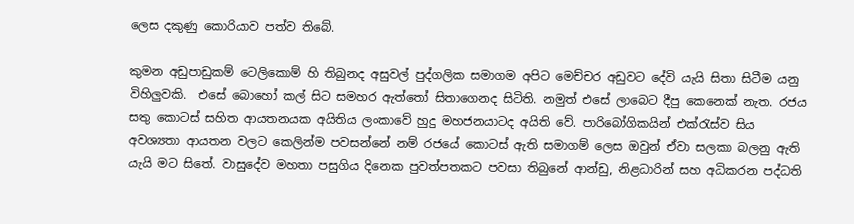ලෙස දකුණු කොරියාව පත්ව තිබේ.

කුමන අඩුපාඩුකම් ටෙලිකොම් හි තිබුනද අසුවල් පුද්ගලික සමාගම අපිට මෙච්චර අඩුවට දේවි යැයි සිතා සිටීම යනු විහිලුවකි.  එසේ බොහෝ කල් සිට සමහර ඇත්තෝ සිතාගෙනද සිටිති. නමුත් එසේ ලාබෙට දීපු කෙනෙක් නැත. රජය සතු කොටස් සහිත ආයතනයක අයිතිය ලංකාවේ හුදු මහජනයාටද අයිති වේ. පාරිබෝගිකයින් එක්රැස්ව සිය අවශ්‍යතා ආයතන වලට කෙලින්ම පවසන්නේ නම් රජයේ කොටස් ඇති සමාගම් ලෙස ඔවුන් ඒවා සලකා බලනු ඇති යැයි මට සිතේ. වාසුදේව මහතා පසුගිය දිනෙක පුවත්පතකට පවසා තිබුනේ ආන්ඩු, නිළධාරින් සහ අධිකරන පද්ධති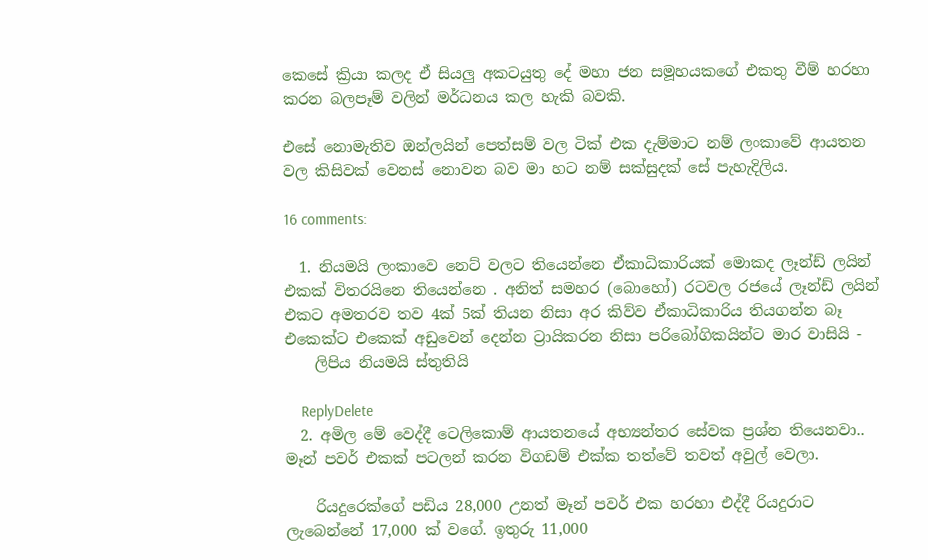කෙසේ ක්‍රියා කලද ඒ සියලු අකටයුතු දේ මහා ජන සමූහයකගේ එකතු වීම් හරහා කරන බලපෑම් වලින් මර්ධනය කල හැකි බවකි.

එසේ නොමැතිව ඔන්ලයින් පෙත්සම් වල ටික් එක දැම්මාට නම් ලංකාවේ ආයතන වල කිසිවක් වෙනස් නොවන බව මා හට නම් සක්සුදක් සේ පැහැදිලිය.

16 comments:

  1. නියමයි ලංකාවෙ නෙට් වලට තියෙන්නෙ ඒකාධිකාරියක් මොකද ලෑන්ඩ් ලයින් එකක් විතරයිනෙ තියෙන්නෙ . අනිත් සමහර (බොහෝ) රටවල රජයේ ලෑන්ඩ් ලයින් එකට අමතරව තව 4ක් 5ක් තියන නිසා අර කිව්ව ඒකාධිකාරිය තියගන්න බෑ එකෙක්ට එකෙක් අඩුවෙන් දෙන්න ට්‍රායිකරන නිසා පරිබෝගිකයින්ට මාර වාසියි -
    ලිපිය නියමයි ස්තුතියි

    ReplyDelete
  2. අමිල මේ වෙද්දී ටෙලිකොම් ආයතනයේ අභ්‍යන්තර සේවක ප්‍රශ්න තියෙනවා.. මෑන් පවර් එකක් පටලන් කරන විගඩම් එක්ක තත්වේ තවත් අවුල් වෙලා.

    රියදුරෙක්ගේ පඩිය 28,000 උනත් මෑන් පවර් එක හරහා එද්දී රියදුරාට ලැබෙන්නේ 17,000 ක් වගේ. ඉතුරු 11,000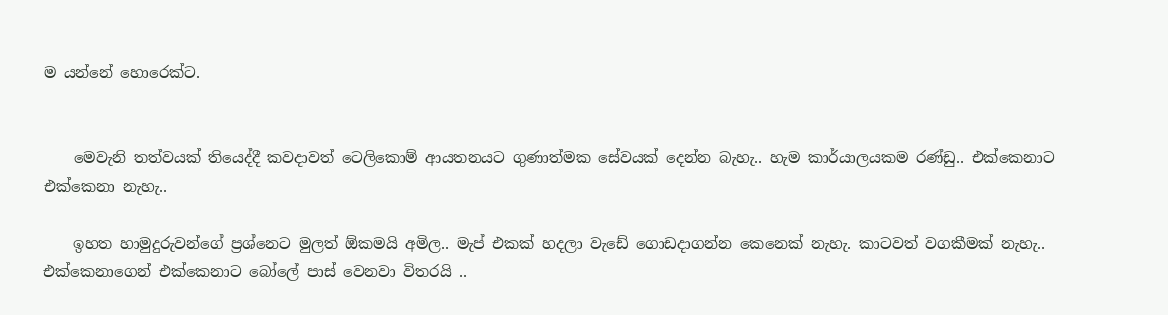ම යන්නේ හොරෙක්ට.


    මෙවැනි තත්වයක් තියෙද්දී කවදාවත් ටෙලිකොම් ආයතනයට ගුණාත්මක සේවයක් දෙන්න බැහැ.. හැම කාර්යාලයකම රණ්ඩු.. එක්කෙනාට එක්කෙනා නැහැ..

    ඉහත හාමුදුරුවන්ගේ ප්‍රශ්නෙට මුලත් ඕකමයි අමිල.. මැප් එකක් හදලා වැඩේ ගොඩදාගන්න කෙනෙක් නැහැ. කාටවත් වගකීමක් නැහැ.. එක්කෙනාගෙන් එක්කෙනාට බෝලේ පාස් වෙනවා විතරයි ..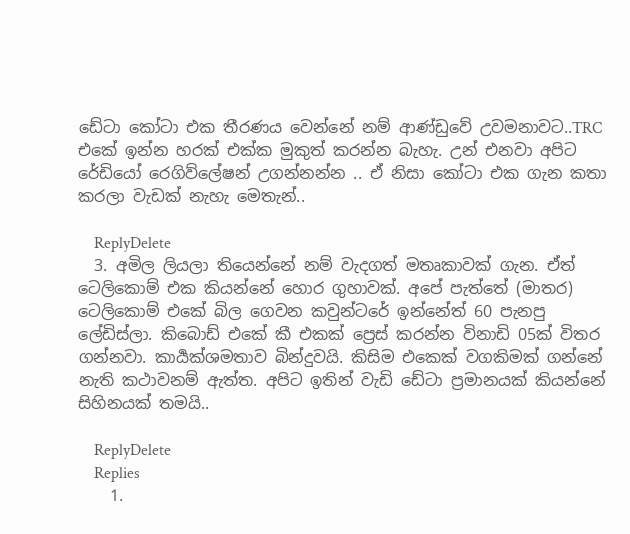ඩේටා කෝටා එක තීරණය වෙන්නේ නම් ආණ්ඩුවේ උවමනාවට..TRC එකේ ඉන්න හරක් එක්ක මුකුත් කරන්න බැහැ. උන් එනවා අපිට රේඩියෝ රෙගිව්ලේෂන් උගන්නන්න .. ඒ නිසා කෝටා එක ගැන කතා කරලා වැඩක් නැහැ මෙතැන්..

    ReplyDelete
  3. අමිල ලියලා තියෙන්නේ නම් වැදගත් මතෘකාවක් ගැන. ඒත් ටෙලිකොම් එක කියන්නේ හොර ගුහාවක්. අපේ පැත්තේ (මාතර) ටෙලිකොම් එකේ බිල ගෙවන කවුන්ටරේ ඉන්නේත් 60 පැනපු ලේඩිස්ලා. කිබොඩ් එකේ කී එකක් ප්‍රෙස් කරන්න විනාඩි 05ක් විතර ගන්නවා. කාර්‍යක්ශමතාව බින්දුවයි. කිසිම එකෙක් වගකිමක් ගන්නේ නැති කථාවනම් ඇත්ත. අපිට ඉතින් වැඩි ඩේටා ප්‍රමානයක් කියන්නේ සිහිනයක් තමයි..

    ReplyDelete
    Replies
    1.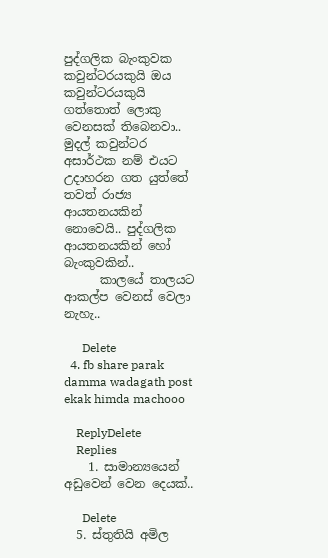පුද්ගලික බැංකුවක කවුන්ටරයකුයි ඔය කවුන්ටරයකුයි ගත්තොත් ලොකු වෙනසක් තිබෙනවා.. මුදල් කවුන්ටර අසාර්ථක නම් එයට උදාහරන ගත යුත්තේ තවත් රාජ්‍ය ආයතනයකින් නොවෙයි.. පුද්ගලික ආයතනයකින් හෝ බැංකුවකින්..
      කාලයේ තාලයට ආකල්ප වෙනස් වෙලා නැහැ..

      Delete
  4. fb share parak damma wadagath post ekak himda machooo

    ReplyDelete
    Replies
    1. සාමාන්‍යයෙන් අඩුවෙන් වෙන දෙයක්..

      Delete
  5. ස්තුතියි අමිල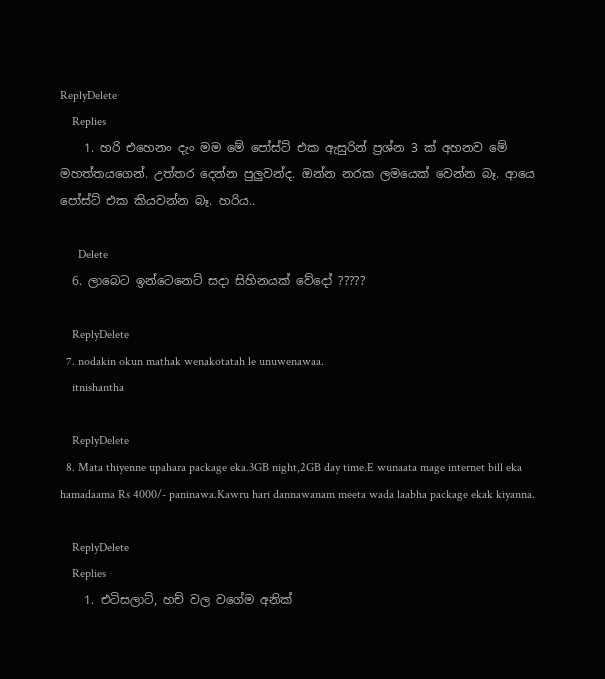ReplyDelete
    Replies
    1. හරි එහෙනං දැං මම මේ පෝස්ට් එක ඇසුරින් ප්‍රශ්න 3 ක් අහනව මේ මහත්තයගෙන්. උත්තර දෙන්න පුලුවන්ද. ඔන්න නරක ලමයෙක් වෙන්න බෑ. ආයෙ පෝස්ට් එක කියවන්න බෑ. හරිය..

      Delete
  6. ලාබෙට ඉන්ටෙනෙට් සදා සිහිනයක් වේදෝ ?????

    ReplyDelete
  7. nodakin okun mathak wenakotatah le unuwenawaa.
    itnishantha

    ReplyDelete
  8. Mata thiyenne upahara package eka.3GB night,2GB day time.E wunaata mage internet bill eka hamadaama Rs 4000/- paninawa.Kawru hari dannawanam meeta wada laabha package ekak kiyanna.

    ReplyDelete
    Replies
    1. එටිසලාට්, හච් වල වගේම අනික්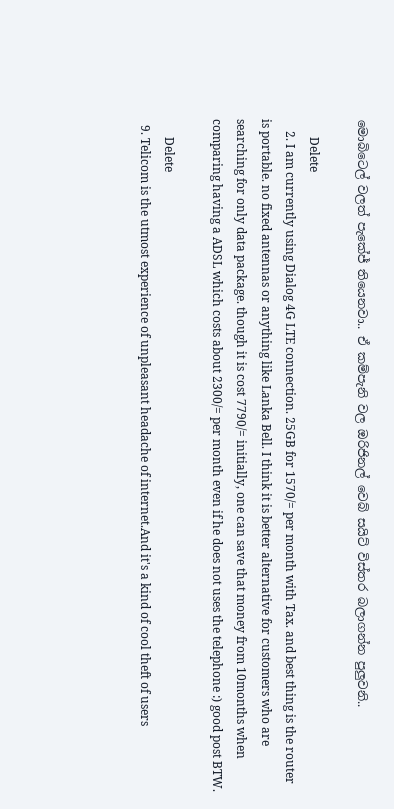මොබිටෙල් වලත් පැකේජ් තියෙනවා.. ඒ කම්පැනි වල ඔරිජිනල් වෙබ් සයිට් විස්තර බලාගන්න පුලුවනි..

      Delete
    2. I am currently using Dialog 4G LTE connection. 25GB for 1570/= per month with Tax. and best thing is the router is portable. no fixed antennas or anything like Lanka Bell. I think it is better alternative for customers who are searching for only data package. though it is cost 7790/= initially, one can save that money from 10months when comparing having a ADSL which costs about 2300/= per month even if he does not uses the telephone :) good post BTW.

      Delete
  9. Telicom is the utmost experience of unpleasant headache of internet.And it's a kind of cool theft of users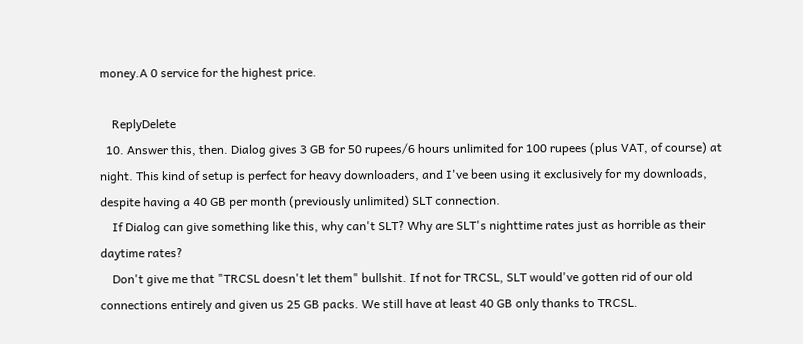money.A 0 service for the highest price.

    ReplyDelete
  10. Answer this, then. Dialog gives 3 GB for 50 rupees/6 hours unlimited for 100 rupees (plus VAT, of course) at night. This kind of setup is perfect for heavy downloaders, and I've been using it exclusively for my downloads, despite having a 40 GB per month (previously unlimited) SLT connection.
    If Dialog can give something like this, why can't SLT? Why are SLT's nighttime rates just as horrible as their daytime rates?
    Don't give me that "TRCSL doesn't let them" bullshit. If not for TRCSL, SLT would've gotten rid of our old connections entirely and given us 25 GB packs. We still have at least 40 GB only thanks to TRCSL.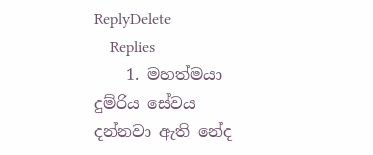ReplyDelete
    Replies
    1. මහත්මයා දුම්රිය සේවය දන්නවා ඇති නේද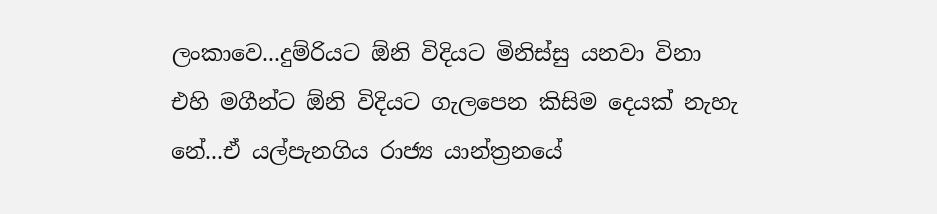ලංකාවෙ...දුම්රියට ඕනි විදියට මිනිස්සු යනවා විනා එහි මගීන්ට ඕනි විදියට ගැලපෙන කිසිම දෙයක් නැහැ නේ...ඒ යල්පැනගිය රාජ්‍ය යාන්ත්‍රනයේ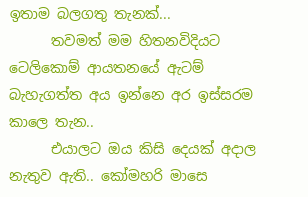ඉතාම බලගතු තැනක්...
      තවමත් මම හිතනවිදියට ටෙලිකොම් ආයතනයේ ඇටම් බැහැගත්ත අය ඉන්නෙ අර ඉස්සරම කාලෙ තැන..
      එයාලට ඔය කිසි දෙයක් අදාල නැතුව ඇති.. කෝමහරි මාසෙ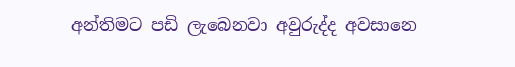අන්තිමට පඩි ලැබෙනවා අවුරුද්ද අවසානෙ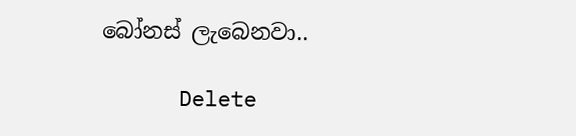බෝනස් ලැබෙනවා..

      Delete